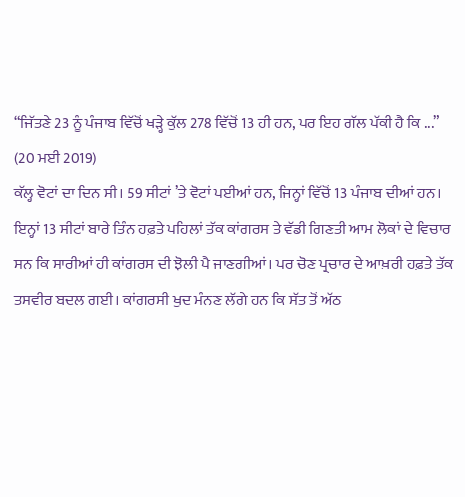“ਜਿੱਤਣੇ 23 ਨੂੰ ਪੰਜਾਬ ਵਿੱਚੋਂ ਖੜ੍ਹੇ ਕੁੱਲ 278 ਵਿੱਚੋਂ 13 ਹੀ ਹਨ, ਪਰ ਇਹ ਗੱਲ ਪੱਕੀ ਹੈ ਕਿ ...”
(20 ਮਈ 2019)
ਕੱਲ੍ਹ ਵੋਟਾਂ ਦਾ ਦਿਨ ਸੀ। 59 ਸੀਟਾਂ ’ਤੇ ਵੋਟਾਂ ਪਈਆਂ ਹਨ, ਜਿਨ੍ਹਾਂ ਵਿੱਚੋਂ 13 ਪੰਜਾਬ ਦੀਆਂ ਹਨ। ਇਨ੍ਹਾਂ 13 ਸੀਟਾਂ ਬਾਰੇ ਤਿੰਨ ਹਫ਼ਤੇ ਪਹਿਲਾਂ ਤੱਕ ਕਾਂਗਰਸ ਤੇ ਵੱਡੀ ਗਿਣਤੀ ਆਮ ਲੋਕਾਂ ਦੇ ਵਿਚਾਰ ਸਨ ਕਿ ਸਾਰੀਆਂ ਹੀ ਕਾਂਗਰਸ ਦੀ ਝੋਲੀ ਪੈ ਜਾਣਗੀਆਂ। ਪਰ ਚੋਣ ਪ੍ਰਚਾਰ ਦੇ ਆਖ਼ਰੀ ਹਫ਼ਤੇ ਤੱਕ ਤਸਵੀਰ ਬਦਲ ਗਈ। ਕਾਂਗਰਸੀ ਖੁਦ ਮੰਨਣ ਲੱਗੇ ਹਨ ਕਿ ਸੱਤ ਤੋਂ ਅੱਠ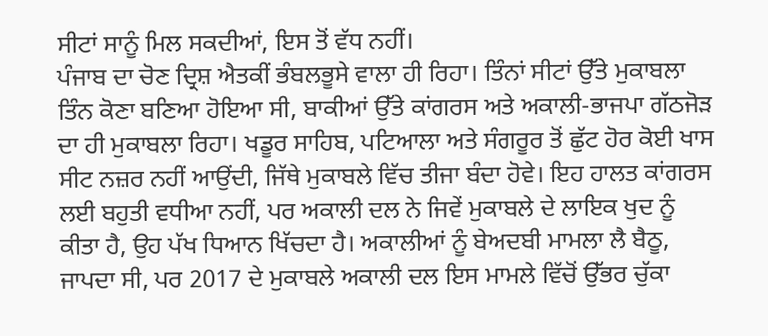ਸੀਟਾਂ ਸਾਨੂੰ ਮਿਲ ਸਕਦੀਆਂ, ਇਸ ਤੋਂ ਵੱਧ ਨਹੀਂ।
ਪੰਜਾਬ ਦਾ ਚੋਣ ਦ੍ਰਿਸ਼ ਐਤਕੀਂ ਭੰਬਲਭੂਸੇ ਵਾਲਾ ਹੀ ਰਿਹਾ। ਤਿੰਨਾਂ ਸੀਟਾਂ ਉੱਤੇ ਮੁਕਾਬਲਾ ਤਿੰਨ ਕੋਣਾ ਬਣਿਆ ਹੋਇਆ ਸੀ, ਬਾਕੀਆਂ ਉੱਤੇ ਕਾਂਗਰਸ ਅਤੇ ਅਕਾਲੀ-ਭਾਜਪਾ ਗੱਠਜੋੜ ਦਾ ਹੀ ਮੁਕਾਬਲਾ ਰਿਹਾ। ਖਡੂਰ ਸਾਹਿਬ, ਪਟਿਆਲਾ ਅਤੇ ਸੰਗਰੂਰ ਤੋਂ ਛੁੱਟ ਹੋਰ ਕੋਈ ਖਾਸ ਸੀਟ ਨਜ਼ਰ ਨਹੀਂ ਆਉਂਦੀ, ਜਿੱਥੇ ਮੁਕਾਬਲੇ ਵਿੱਚ ਤੀਜਾ ਬੰਦਾ ਹੋਵੇ। ਇਹ ਹਾਲਤ ਕਾਂਗਰਸ ਲਈ ਬਹੁਤੀ ਵਧੀਆ ਨਹੀਂ, ਪਰ ਅਕਾਲੀ ਦਲ ਨੇ ਜਿਵੇਂ ਮੁਕਾਬਲੇ ਦੇ ਲਾਇਕ ਖੁਦ ਨੂੰ ਕੀਤਾ ਹੈ, ਉਹ ਪੱਖ ਧਿਆਨ ਖਿੱਚਦਾ ਹੈ। ਅਕਾਲੀਆਂ ਨੂੰ ਬੇਅਦਬੀ ਮਾਮਲਾ ਲੈ ਬੈਠੂ, ਜਾਪਦਾ ਸੀ, ਪਰ 2017 ਦੇ ਮੁਕਾਬਲੇ ਅਕਾਲੀ ਦਲ ਇਸ ਮਾਮਲੇ ਵਿੱਚੋਂ ਉੱਭਰ ਚੁੱਕਾ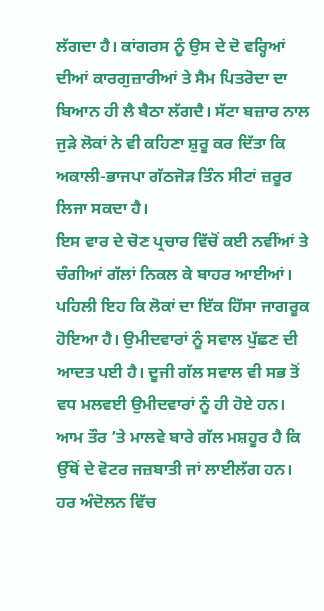ਲੱਗਦਾ ਹੈ। ਕਾਂਗਰਸ ਨੂੰ ਉਸ ਦੇ ਦੋ ਵਰ੍ਹਿਆਂ ਦੀਆਂ ਕਾਰਗੁਜ਼ਾਰੀਆਂ ਤੇ ਸੈਮ ਪਿਤਰੋਦਾ ਦਾ ਬਿਆਨ ਹੀ ਲੈ ਬੈਠਾ ਲੱਗਦੈ। ਸੱਟਾ ਬਜ਼ਾਰ ਨਾਲ ਜੁੜੇ ਲੋਕਾਂ ਨੇ ਵੀ ਕਹਿਣਾ ਸ਼ੁਰੂ ਕਰ ਦਿੱਤਾ ਕਿ ਅਕਾਲੀ-ਭਾਜਪਾ ਗੱਠਜੋੜ ਤਿੰਨ ਸੀਟਾਂ ਜ਼ਰੂਰ ਲਿਜਾ ਸਕਦਾ ਹੈ।
ਇਸ ਵਾਰ ਦੇ ਚੋਣ ਪ੍ਰਚਾਰ ਵਿੱਚੋਂ ਕਈ ਨਵੀਂਆਂ ਤੇ ਚੰਗੀਆਂ ਗੱਲਾਂ ਨਿਕਲ ਕੇ ਬਾਹਰ ਆਈਆਂ। ਪਹਿਲੀ ਇਹ ਕਿ ਲੋਕਾਂ ਦਾ ਇੱਕ ਹਿੱਸਾ ਜਾਗਰੂਕ ਹੋਇਆ ਹੈ। ਉਮੀਦਵਾਰਾਂ ਨੂੰ ਸਵਾਲ ਪੁੱਛਣ ਦੀ ਆਦਤ ਪਈ ਹੈ। ਦੂਜੀ ਗੱਲ ਸਵਾਲ ਵੀ ਸਭ ਤੋਂ ਵਧ ਮਲਵਈ ਉਮੀਦਵਾਰਾਂ ਨੂੰ ਹੀ ਹੋਏ ਹਨ। ਆਮ ਤੌਰ ’ਤੇ ਮਾਲਵੇ ਬਾਰੇ ਗੱਲ ਮਸ਼ਹੂਰ ਹੈ ਕਿ ਉੱਥੋਂ ਦੇ ਵੋਟਰ ਜਜ਼ਬਾਤੀ ਜਾਂ ਲਾਈਲੱਗ ਹਨ। ਹਰ ਅੰਦੋਲਨ ਵਿੱਚ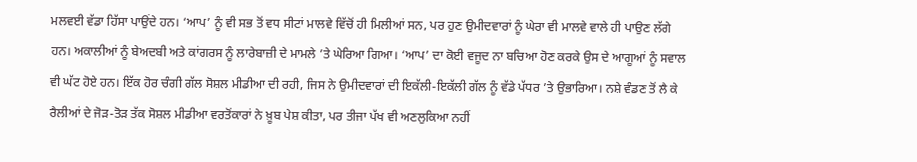ਮਲਵਈ ਵੱਡਾ ਹਿੱਸਾ ਪਾਉਂਦੇ ਹਨ। ‘ਆਪ’ ਨੂੰ ਵੀ ਸਭ ਤੋਂ ਵਧ ਸੀਟਾਂ ਮਾਲਵੇ ਵਿੱਚੋਂ ਹੀ ਮਿਲੀਆਂ ਸਨ, ਪਰ ਹੁਣ ਉਮੀਦਵਾਰਾਂ ਨੂੰ ਘੇਰਾ ਵੀ ਮਾਲਵੇ ਵਾਲੇ ਹੀ ਪਾਉਣ ਲੱਗੇ ਹਨ। ਅਕਾਲੀਆਂ ਨੂੰ ਬੇਅਦਬੀ ਅਤੇ ਕਾਂਗਰਸ ਨੂੰ ਲਾਰੇਬਾਜ਼ੀ ਦੇ ਮਾਮਲੇ ’ਤੇ ਘੇਰਿਆ ਗਿਆ। ‘ਆਪ’ ਦਾ ਕੋਈ ਵਜੂਦ ਨਾ ਬਚਿਆ ਹੋਣ ਕਰਕੇ ਉਸ ਦੇ ਆਗੂਆਂ ਨੂੰ ਸਵਾਲ ਵੀ ਘੱਟ ਹੋਏ ਹਨ। ਇੱਕ ਹੋਰ ਚੰਗੀ ਗੱਲ ਸੋਸ਼ਲ ਮੀਡੀਆ ਦੀ ਰਹੀ, ਜਿਸ ਨੇ ਉਮੀਦਵਾਰਾਂ ਦੀ ਇਕੱਲੀ-ਇਕੱਲੀ ਗੱਲ ਨੂੰ ਵੱਡੇ ਪੱਧਰ ’ਤੇ ਉਭਾਰਿਆ। ਨਸ਼ੇ ਵੰਡਣ ਤੋਂ ਲੈ ਕੇ ਰੈਲੀਆਂ ਦੇ ਜੋੜ-ਤੋੜ ਤੱਕ ਸੋਸ਼ਲ ਮੀਡੀਆ ਵਰਤੋਂਕਾਰਾਂ ਨੇ ਖ਼ੂਬ ਪੇਸ਼ ਕੀਤਾ, ਪਰ ਤੀਜਾ ਪੱਖ ਵੀ ਅਣਲੁਕਿਆ ਨਹੀਂ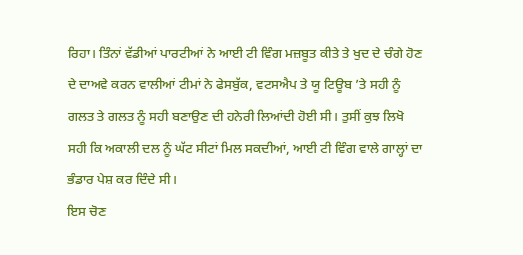ਰਿਹਾ। ਤਿੰਨਾਂ ਵੱਡੀਆਂ ਪਾਰਟੀਆਂ ਨੇ ਆਈ ਟੀ ਵਿੰਗ ਮਜ਼ਬੂਤ ਕੀਤੇ ਤੇ ਖੁਦ ਦੇ ਚੰਗੇ ਹੋਣ ਦੇ ਦਾਅਵੇ ਕਰਨ ਵਾਲੀਆਂ ਟੀਮਾਂ ਨੇ ਫੇਸਬੁੱਕ, ਵਟਸਐਪ ਤੇ ਯੂ ਟਿਊਬ ’ਤੇ ਸਹੀ ਨੂੰ ਗਲਤ ਤੇ ਗਲਤ ਨੂੰ ਸਹੀ ਬਣਾਉਣ ਦੀ ਹਨੇਰੀ ਲਿਆਂਦੀ ਹੋਈ ਸੀ। ਤੁਸੀਂ ਕੁਝ ਲਿਖੋ ਸਹੀ ਕਿ ਅਕਾਲੀ ਦਲ ਨੂੰ ਘੱਟ ਸੀਟਾਂ ਮਿਲ ਸਕਦੀਆਂ, ਆਈ ਟੀ ਵਿੰਗ ਵਾਲੇ ਗਾਲ੍ਹਾਂ ਦਾ ਭੰਡਾਰ ਪੇਸ਼ ਕਰ ਦਿੰਦੇ ਸੀ।
ਇਸ ਚੋਣ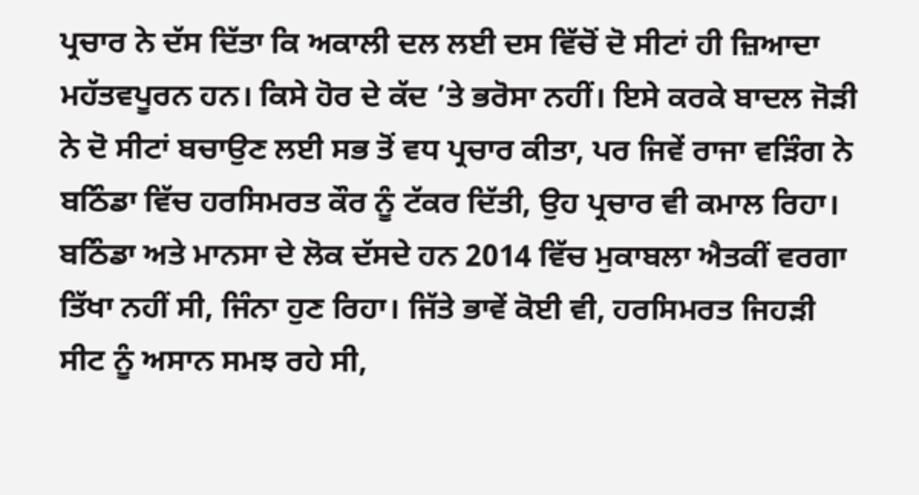ਪ੍ਰਚਾਰ ਨੇ ਦੱਸ ਦਿੱਤਾ ਕਿ ਅਕਾਲੀ ਦਲ ਲਈ ਦਸ ਵਿੱਚੋਂ ਦੋ ਸੀਟਾਂ ਹੀ ਜ਼ਿਆਦਾ ਮਹੱਤਵਪੂਰਨ ਹਨ। ਕਿਸੇ ਹੋਰ ਦੇ ਕੱਦ ’ਤੇ ਭਰੋਸਾ ਨਹੀਂ। ਇਸੇ ਕਰਕੇ ਬਾਦਲ ਜੋੜੀ ਨੇ ਦੋ ਸੀਟਾਂ ਬਚਾਉਣ ਲਈ ਸਭ ਤੋਂ ਵਧ ਪ੍ਰਚਾਰ ਕੀਤਾ, ਪਰ ਜਿਵੇਂ ਰਾਜਾ ਵੜਿੰਗ ਨੇ ਬਠਿੰਡਾ ਵਿੱਚ ਹਰਸਿਮਰਤ ਕੌਰ ਨੂੰ ਟੱਕਰ ਦਿੱਤੀ, ਉਹ ਪ੍ਰਚਾਰ ਵੀ ਕਮਾਲ ਰਿਹਾ। ਬਠਿੰਡਾ ਅਤੇ ਮਾਨਸਾ ਦੇ ਲੋਕ ਦੱਸਦੇ ਹਨ 2014 ਵਿੱਚ ਮੁਕਾਬਲਾ ਐਤਕੀਂ ਵਰਗਾ ਤਿੱਖਾ ਨਹੀਂ ਸੀ, ਜਿੰਨਾ ਹੁਣ ਰਿਹਾ। ਜਿੱਤੇ ਭਾਵੇਂ ਕੋਈ ਵੀ, ਹਰਸਿਮਰਤ ਜਿਹੜੀ ਸੀਟ ਨੂੰ ਅਸਾਨ ਸਮਝ ਰਹੇ ਸੀ,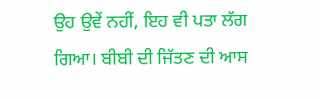ਉਹ ਉਵੇਂ ਨਹੀਂ, ਇਹ ਵੀ ਪਤਾ ਲੱਗ ਗਿਆ। ਬੀਬੀ ਦੀ ਜਿੱਤਣ ਦੀ ਆਸ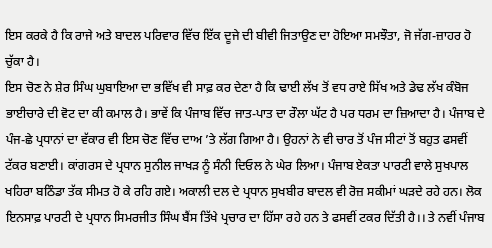ਇਸ ਕਰਕੇ ਹੈ ਕਿ ਰਾਜੇ ਅਤੇ ਬਾਦਲ ਪਰਿਵਾਰ ਵਿੱਚ ਇੱਕ ਦੂਜੇ ਦੀ ਬੀਵੀ ਜਿਤਾਉਣ ਦਾ ਹੋਇਆ ਸਮਝੌਤਾ, ਜੋ ਜੱਗ-ਜ਼ਾਹਰ ਹੋ ਚੁੱਕਾ ਹੈ।
ਇਸ ਚੋਣ ਨੇ ਸ਼ੇਰ ਸਿੰਘ ਘੁਬਾਇਆ ਦਾ ਭਵਿੱਖ ਵੀ ਸਾਫ਼ ਕਰ ਦੇਣਾ ਹੈ ਕਿ ਢਾਈ ਲੱਖ ਤੋਂ ਵਧ ਰਾਏ ਸਿੱਖ ਅਤੇ ਡੇਢ ਲੱਖ ਕੰਬੋਜ ਭਾਈਚਾਰੇ ਦੀ ਵੋਟ ਦਾ ਕੀ ਕਮਾਲ ਹੈ। ਭਾਵੇਂ ਕਿ ਪੰਜਾਬ ਵਿੱਚ ਜਾਤ-ਪਾਤ ਦਾ ਰੌਲਾ ਘੱਟ ਹੈ ਪਰ ਧਰਮ ਦਾ ਜ਼ਿਆਦਾ ਹੈ। ਪੰਜਾਬ ਦੇ ਪੰਜ-ਛੇ ਪ੍ਰਧਾਨਾਂ ਦਾ ਵੱਕਾਰ ਵੀ ਇਸ ਚੋਣ ਵਿੱਚ ਦਾਅ ’ਤੇ ਲੱਗ ਗਿਆ ਹੈ। ਉਹਨਾਂ ਨੇ ਵੀ ਚਾਰ ਤੋਂ ਪੰਜ ਸੀਟਾਂ ਤੋਂ ਬਹੁਤ ਫਸਵੀਂ ਟੱਕਰ ਬਣਾਈ। ਕਾਂਗਰਸ ਦੇ ਪ੍ਰਧਾਨ ਸੁਨੀਲ ਜਾਖੜ ਨੂੰ ਸੰਨੀ ਦਿਓਲ ਨੇ ਘੇਰ ਲਿਆ। ਪੰਜਾਬ ਏਕਤਾ ਪਾਰਟੀ ਵਾਲੇ ਸੁਖਪਾਲ ਖਹਿਰਾ ਬਠਿੰਡਾ ਤੱਕ ਸੀਮਤ ਹੋ ਕੇ ਰਹਿ ਗਏ। ਅਕਾਲੀ ਦਲ ਦੇ ਪ੍ਰਧਾਨ ਸੁਖਬੀਰ ਬਾਦਲ ਵੀ ਰੋਜ਼ ਸਕੀਮਾਂ ਘੜਦੇ ਰਹੇ ਹਨ। ਲੋਕ ਇਨਸਾਫ਼ ਪਾਰਟੀ ਦੇ ਪ੍ਰਧਾਨ ਸਿਮਰਜੀਤ ਸਿੰਘ ਬੈਂਸ ਤਿੱਖੇ ਪ੍ਰਚਾਰ ਦਾ ਹਿੱਸਾ ਰਹੇ ਹਨ ਤੇ ਫਸਵੀਂ ਟਕਰ ਦਿੱਤੀ ਹੈ।। ਤੇ ਨਵੀਂ ਪੰਜਾਬ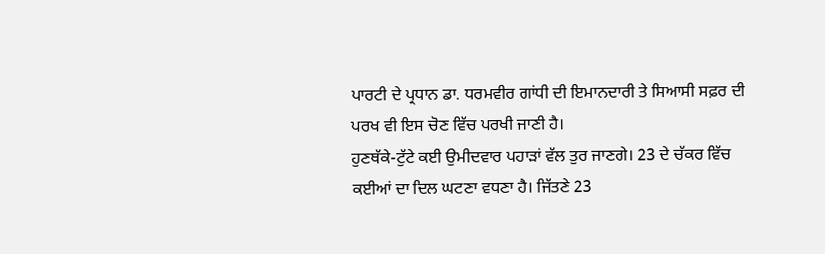ਪਾਰਟੀ ਦੇ ਪ੍ਰਧਾਨ ਡਾ. ਧਰਮਵੀਰ ਗਾਂਧੀ ਦੀ ਇਮਾਨਦਾਰੀ ਤੇ ਸਿਆਸੀ ਸਫ਼ਰ ਦੀ ਪਰਖ ਵੀ ਇਸ ਚੋਣ ਵਿੱਚ ਪਰਖੀ ਜਾਣੀ ਹੈ।
ਹੁਣਥੱਕੇ-ਟੁੱਟੇ ਕਈ ਉਮੀਦਵਾਰ ਪਹਾੜਾਂ ਵੱਲ ਤੁਰ ਜਾਣਗੇ। 23 ਦੇ ਚੱਕਰ ਵਿੱਚ ਕਈਆਂ ਦਾ ਦਿਲ ਘਟਣਾ ਵਧਣਾ ਹੈ। ਜਿੱਤਣੇ 23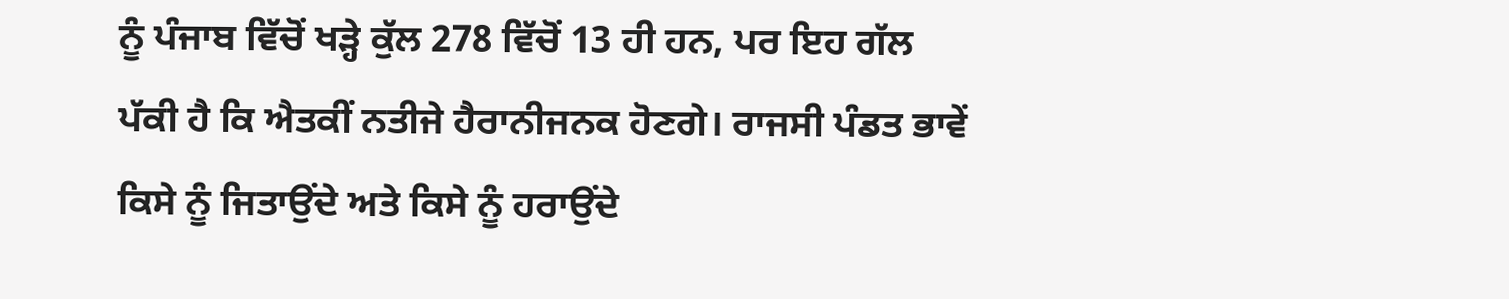ਨੂੰ ਪੰਜਾਬ ਵਿੱਚੋਂ ਖੜ੍ਹੇ ਕੁੱਲ 278 ਵਿੱਚੋਂ 13 ਹੀ ਹਨ, ਪਰ ਇਹ ਗੱਲ ਪੱਕੀ ਹੈ ਕਿ ਐਤਕੀਂ ਨਤੀਜੇ ਹੈਰਾਨੀਜਨਕ ਹੋਣਗੇ। ਰਾਜਸੀ ਪੰਡਤ ਭਾਵੇਂ ਕਿਸੇ ਨੂੰ ਜਿਤਾਉਂਦੇ ਅਤੇ ਕਿਸੇ ਨੂੰ ਹਰਾਉਂਦੇ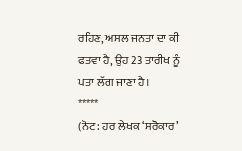ਰਹਿਣ, ਅਸਲ ਜਨਤਾ ਦਾ ਕੀ ਫਤਵਾ ਹੈ, ਉਹ 23 ਤਾਰੀਖ ਨੂੰ ਪਤਾ ਲੱਗ ਜਾਣਾ ਹੈ।
*****
(ਨੋਟ: ਹਰ ਲੇਖਕ ‘ਸਰੋਕਾਰ’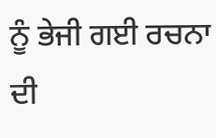ਨੂੰ ਭੇਜੀ ਗਈ ਰਚਨਾ ਦੀ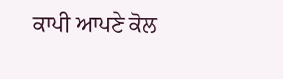ਕਾਪੀ ਆਪਣੇ ਕੋਲ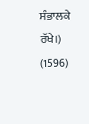ਸੰਭਾਲਕੇ ਰੱਖੇ।)
(1596)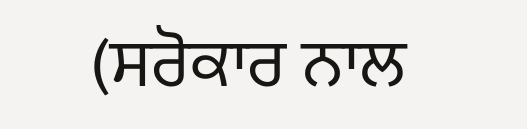(ਸਰੋਕਾਰ ਨਾਲ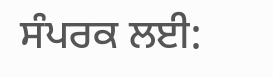ਸੰਪਰਕ ਲਈ: